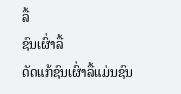ລື້
ຊົນເຜົ່າລື້
ດັດແກ້ຊົນເຜົ່າລື້ແມ່ນຊົນ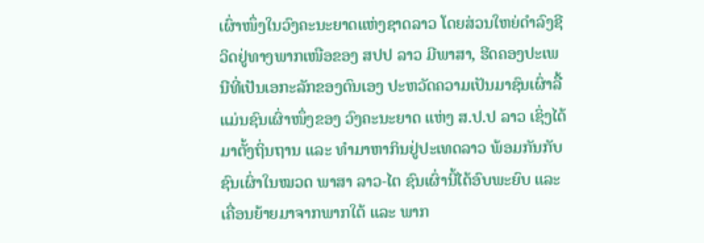ເຜົ່າໜຶ່ງໃນວົງຄະນະຍາດແຫ່ງຊາດລາວ ໂດຍສ່ວນໃຫຍ່ດຳລົງຊີວິດຢູ່ທາງພາກເໜືອຂອງ ສປປ ລາວ ມີພາສາ, ຮີດຄອງປະເພນີທີ່ເປັນເອກະລັກຂອງຕົນເອງ ປະຫວັດຄວາມເປັນມາຊົນເຜົ່າລື້ແມ່ນຊົນເຜົ່າໜຶ່ງຂອງ ວົງຄະນະຍາດ ແຫ່ງ ສ.ປ.ປ ລາວ ເຊິ່ງໄດ້ມາຕັ້ງຖິ່ນຖານ ແລະ ທຳມາຫາກິນຢູ່ປະເທດລາວ ພ້ອມກັນກັບຊົນເຜົ່າໃນໝວດ ພາສາ ລາວ-ໄຕ ຊົນເຜົ່ານີ້ໄດ້ອົບພະຍົບ ແລະ ເຄື່ອນຍ້າຍມາຈາກພາກໃຕ້ ແລະ ພາກ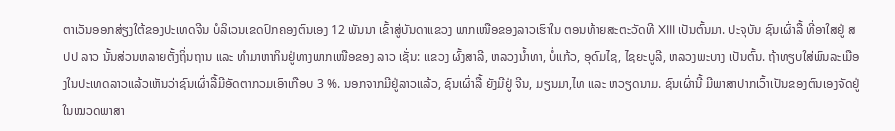ຕາເວັນອອກສ່ຽງໃຕ້ຂອງປະເທດຈີນ ບໍລິເວນເຂດປົກຄອງຕົນເອງ 12 ພັນນາ ເຂົ້າສູ່ບັນດາແຂວງ ພາກເໜືອຂອງລາວເຮົາໃນ ຕອນທ້າຍສະຕະວັດທີ XIII ເປັນຕົ້ນມາ. ປະຈຸບັນ ຊົນເຜົ່າລື້ ທີ່ອາໃສຢູ່ ສປປ ລາວ ນັ້ນສ່ວນຫລາຍຕັ້ງຖິ່ນຖານ ແລະ ທຳມາຫາກິນຢູ່ທາງພາກເໜືອຂອງ ລາວ ເຊັ່ນ: ແຂວງ ຜົ້ງສາລີ, ຫລວງນ້ຳທາ, ບໍ່ແກ້ວ, ອຸດົມໄຊ, ໄຊຍະບູລີ, ຫລວງພະບາງ ເປັນຕົ້ນ. ຖ້າທຽບໃສ່ພົນລະເມືອງໃນປະເທດລາວແລ້ວເຫັນວ່າຊົນເຜົ່າລື້ມີອັດຕາກວມເອົາເກືອບ 3 %. ນອກຈາກມີຢູ່ລາວແລ້ວ, ຊົນເຜົ່າລື້ ຍັງມີຢູ່ ຈີນ, ມຽນມາ,ໄທ ແລະ ຫວຽດນາມ. ຊົນເຜົ່ານີ້ ມີພາສາປາກເວົ້າເປັນຂອງຕົນເອງຈັດຢູ່ໃນໝວດພາສາ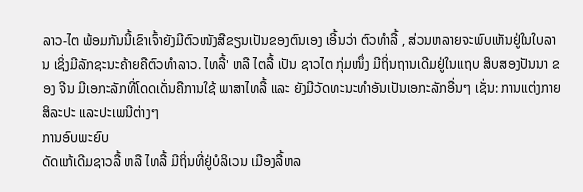ລາວ-ໄຕ ພ້ອມກັນນີ້ເຂົາເຈົ້າຍັງມີຕົວໜັງສືຂຽນເປັນຂອງຕົນເອງ ເອີ້ນວ່າ ຕົວທຳລື້ , ສ່ວນຫລາຍຈະພົບເຫັນຢູ່ໃນໃບລານ ເຊິ່ງມີລັກຊະນະຄ້າຍຄືຕົວທຳລາວ. ໄທລື້' ຫລື ໄຕລື້ ເປັນ ຊາວໄຕ ກຸ່ມໜຶ່ງ ມີຖິ່ນຖານເດີມຢູ່ໃນແຖບ ສິບສອງປັນນາ ຂອງ ຈີນ ມີເອກະລັກທີ່ໂດດເດັ່ນຄືການໃຊ້ ພາສາໄທລື້ ແລະ ຍັງມີວັດທະນະທຳອັນເປັນເອກະລັກອື່ນໆ ເຊັ່ນ: ການແຕ່ງກາຍສິລະປະ ແລະປະເພນີຕ່າງໆ
ການອົບພະຍົບ
ດັດແກ້ເດີມຊາວລື້ ຫລື ໄທລື້ ມີຖິ່ນທີ່ຢູ່ບໍລິເວນ ເມືອງລື້ຫລ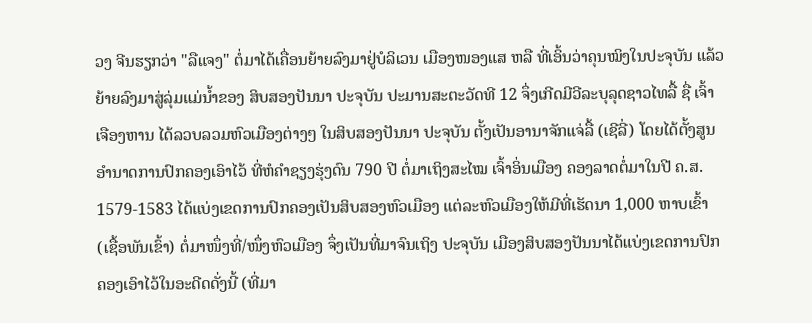ວງ ຈີນຮຽກວ່າ "ລືແຈງ" ຕໍ່ມາໄດ້ເຄື່ອນຍ້າຍລົງມາຢູ່ບໍລິເວນ ເມືອງໜອງແສ ຫລື ທີ່ເອິ້ນວ່າຄຸນໝິງໃນປະຈຸບັນ ແລ້ວຍ້າຍລົງມາສູ່ລຸ່ມແມ່ນ້ຳຂອງ ສິບສອງປັນນາ ປະຈຸບັນ ປະມານສະຕະວັດທີ 12 ຈຶ່ງເກີດມີວີລະບຸລຸດຊາວໄທລື້ ຊື່ ເຈົ້າເຈືອງຫານ ໄດ້ລວບລວມຫົວເມືອງຕ່າງໆ ໃນສິບສອງປັນນາ ປະຈຸບັນ ຕັ້ງເປັນອານາຈັກແຈ່ລື້ (ເຊີລີ່) ໂດຍໄດ້ຕັ້ງສູນອຳນາດການປົກຄອງເອົາໄວ້ ທີ່ຫໍຄຳຊຽງຮຸ່ງດົນ 790 ປີ ຕໍ່ມາເຖິງສະໄໝ ເຈົ້າອິ່ນເມືອງ ຄອງລາດຕໍ່ມາໃນປີ ຄ.ສ. 1579-1583 ໄດ້ແບ່ງເຂດການປົກຄອງເປັນສິບສອງຫົວເມືອງ ແຕ່ລະຫົວເມືອງໃຫ້ມີທີ່ເຮັດນາ 1,000 ຫາບເຂົ້າ (ເຊື້ອພັນເຂົ້າ) ຕໍ່ມາໜຶ່ງທີ່/ໜຶ່ງຫົວເມືອງ ຈຶ່ງເປັນທີ່ມາຈົນເຖິງ ປະຈຸບັນ ເມືອງສິບສອງປັນນາໄດ້ແບ່ງເຂດການປົກຄອງເອົາໄວ້ໃນອະດີດດັ່ງນີ້ (ທີ່ມາ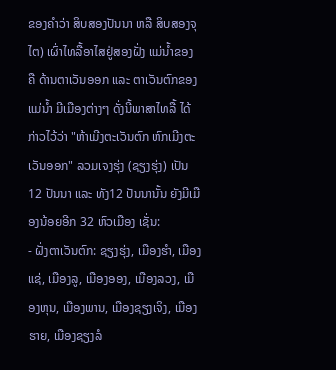ຂອງຄຳວ່າ ສິບສອງປັນນາ ຫລື ສິບສອງຈຸໄຕ) ເຜົ່າໄທລື້ອາໄສຢູ່ສອງຝັ່ງ ແມ່ນ້ຳຂອງ ຄື ດ້ານຕາເວັນອອກ ແລະ ຕາເວັນຕົກຂອງແມ່ນ້ຳ ມີເມືອງຕ່າງໆ ດັ່ງນີ້ພາສາໄທລື້ ໄດ້ກ່າວໄວ້ວ່າ "ຫ້າເມີງຕະເວັນຕົກ ຫົກເມີງຕະເວັນອອກ" ລວມເຈງຮຸ່ງ (ຊຽງຮຸ່ງ) ເປັນ 12 ປັນນາ ແລະ ທັງ12 ປັນນານັ້ນ ຍັງມີເມືອງນ້ອຍອີກ 32 ຫົວເມືອງ ເຊັ່ນ:
- ຝັ່ງຕາເວັນຕົກ: ຊຽງຮຸ່ງ, ເມືອງຮຳ, ເມືອງແຊ່, ເມືອງລູ, ເມືອງອອງ, ເມືອງລວງ, ເມືອງຫຸນ, ເມືອງພານ, ເມືອງຊຽງເຈິງ, ເມືອງຮາຍ, ເມືອງຊຽງລໍ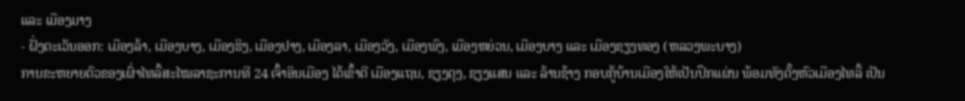ແລະ ເມືອງມາງ
- ຝັ່ງຕະເວັນອອກ: ເມືອງລ້າ, ເມືອງບາງ, ເມືອງຮິງ, ເມືອງປາງ, ເມືອງລາ, ເມືອງວັງ, ເມືອງພົງ, ເມືອງຫຍ່ວນ, ເມືອງບາງ ແລະ ເມືອງຊຽງທອງ (ຫລວງພະບາງ)
ການຂະຫຍາຍຕົວຂອງເຜົ່າໄທລື້ສະໄໝລາຊະການທີ 24 ເຈົ້າອິນເມືອງ ໄດ້ເຂົ້າຕີ ເມືອງແຖນ, ຊຽງຕຸງ, ຊຽງແສນ ແລະ ລ້ານຊ້າງ ກອບກູ້ບ້ານເມືອງໃຫ້ເປັນປຶກແຜ່ນ ພ້ອມທັງຕັ້ງຫົວເມືອງໄທລື້ ເປັນ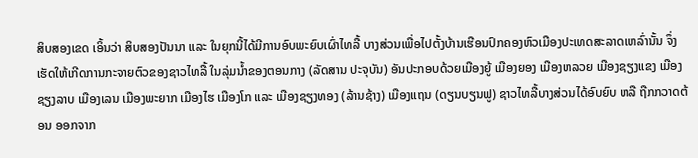ສິບສອງເຂດ ເອິ້ນວ່າ ສິບສອງປັນນາ ແລະ ໃນຍຸກນີ້ໄດ້ມີການອົບພະຍົບເຜົ່າໄທລື້ ບາງສ່ວນເພື່ອໄປຕັ້ງບ້ານເຮືອນປົກຄອງຫົວເມືອງປະເທດສະລາດເຫລົ່ານັ້ນ ຈຶ່ງເຮັດໃຫ້ເກີດການກະຈາຍຕົວຂອງຊາວໄທລື້ ໃນລຸ່ມນ້ຳຂອງຕອນກາງ (ລັດສານ ປະຈຸບັນ) ອັນປະກອບດ້ວຍເມືອງຍູ້ ເມືອງຍອງ ເມືອງຫລວຍ ເມືອງຊຽງແຂງ ເມືອງຊຽງລາບ ເມືອງເລນ ເມືອງພະຍາກ ເມືອງໄຮ ເມືອງໂກ ແລະ ເມືອງຊຽງທອງ (ລ້ານຊ້າງ) ເມືອງແຖນ (ດຽນບຽນຟູ) ຊາວໄທລື້ບາງສ່ວນໄດ້ອົບຍົບ ຫລື ຖືກກວາດຕ້ອນ ອອກຈາກ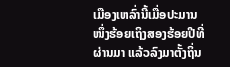ເມືອງເຫລົ່ານີ້ເມື່ອປະມານໜຶ່ງຮ້ອຍເຖິງສອງຮ້ອຍປີທີ່ຜ່ານມາ ແລ້ວລົງມາຕັ້ງຖິ່ນ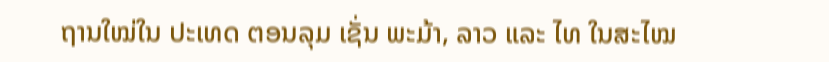ຖານໃໝ່ໃນ ປະເທດ ຕອນລຸມ ເຊັ່ນ ພະມ້າ, ລາວ ແລະ ໄທ ໃນສະໄໝ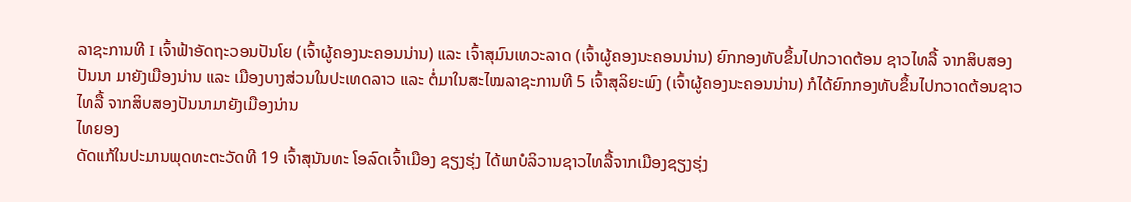ລາຊະການທີ I ເຈົ້າຟ້າອັດຖະວອນປັນໂຍ (ເຈົ້າຜູ້ຄອງນະຄອນນ່ານ) ແລະ ເຈົ້າສຸມົນເທວະລາດ (ເຈົ້າຜູ້ຄອງນະຄອນນ່ານ) ຍົກກອງທັບຂຶ້ນໄປກວາດຕ້ອນ ຊາວໄທລື້ ຈາກສິບສອງປັນນາ ມາຍັງເມືອງນ່ານ ແລະ ເມືອງບາງສ່ວນໃນປະເທດລາວ ແລະ ຕໍ່ມາໃນສະໄໝລາຊະການທີ 5 ເຈົ້າສຸລິຍະພົງ (ເຈົ້າຜູ້ຄອງນະຄອນນ່ານ) ກໍໄດ້ຍົກກອງທັບຂຶ້ນໄປກວາດຕ້ອນຊາວໄທລື້ ຈາກສິບສອງປັນນາມາຍັງເມືອງນ່ານ
ໄທຍອງ
ດັດແກ້ໃນປະມານພຸດທະຕະວັດທີ 19 ເຈົ້າສຸນັນທະ ໂອລົດເຈົ້າເມືອງ ຊຽງຮຸ່ງ ໄດ້ພາບໍລິວານຊາວໄທລື້ຈາກເມືອງຊຽງຮຸ່ງ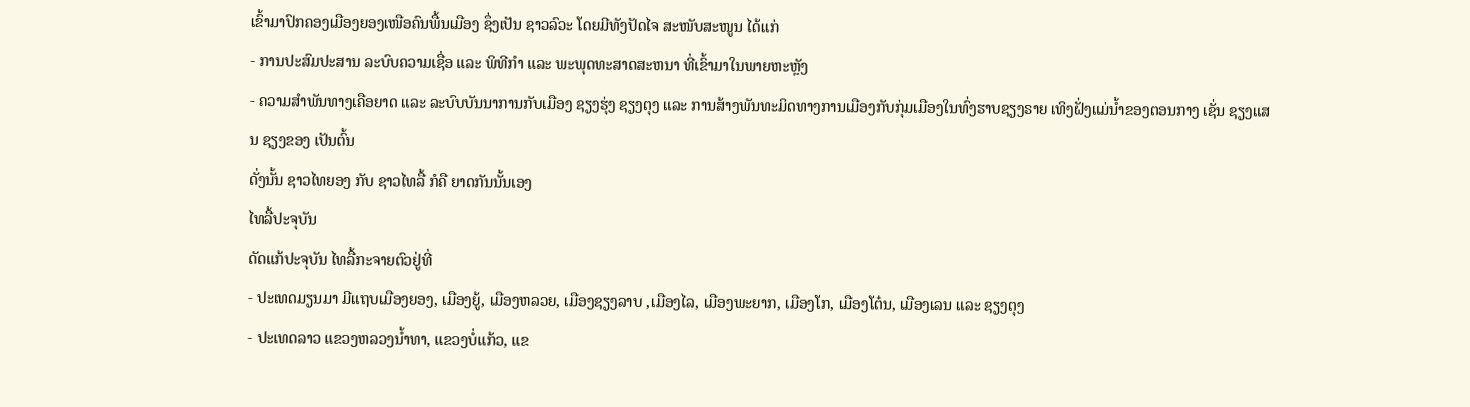ເຂົ້າມາປົກຄອງເມືອງຍອງເໜືອຄົນພື້ນເມືອງ ຊຶ່ງເປັນ ຊາວລົວະ ໂດຍມີທັງປັດໄຈ ສະໜັບສະໜູນ ໄດ້ແກ່
- ການປະສົມປະສານ ລະບົບຄວາມເຊື່ອ ແລະ ພິທີກຳ ແລະ ພະພຸດທະສາດສະຫນາ ທີ່ເຂົ້າມາໃນພາຍຫະຫຼັງ
- ຄວາມສຳພັນທາງເຄືອຍາດ ແລະ ລະບົບບັນນາການກັບເມືອງ ຊຽງຮຸ່ງ ຊຽງຕຸງ ແລະ ການສ້າງພັນທະມິດທາງການເມືອງກັບກຸ່ມເມືອງໃນທົ່ງຮາບຊຽງຣາຍ ເທິງຝັ່ງແມ່ນ້ຳຂອງຕອນກາງ ເຊັ່ນ ຊຽງແສນ ຊຽງຂອງ ເປັນຕົ້ນ
ດັ່ງນັ້ນ ຊາວໄທຍອງ ກັບ ຊາວໄທລື້ ກໍຄື ຍາດກັນນັ້ນເອງ
ໄທລື້ປະຈຸບັນ
ດັດແກ້ປະຈຸບັນ ໄທລື້ກະຈາຍຕົວຢູ່ທີ່
- ປະເທດມຽນມາ ມີແຖບເມືອງຍອງ, ເມືອງຍູ້, ເມືອງຫລວຍ, ເມືອງຊຽງລາບ ,ເມືອງໄລ, ເມືອງພະຍາກ, ເມືອງໂກ, ເມືອງໂຕ໋ນ, ເມືອງເລນ ແລະ ຊຽງຕຸງ
- ປະເທດລາວ ແຂວງຫລວງນ້ຳທາ, ແຂວງບໍ່ແກ້ວ, ແຂ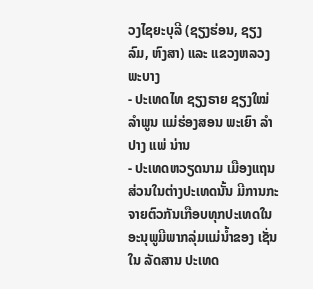ວງໄຊຍະບຸລີ (ຊຽງຮ່ອນ, ຊຽງລົມ, ຫົງສາ) ແລະ ແຂວງຫລວງພະບາງ
- ປະເທດໄທ ຊຽງຣາຍ ຊຽງໃໝ່ ລຳພູນ ແມ່ຮ່ອງສອນ ພະເຍົາ ລຳປາງ ແພ່ ນ່ານ
- ປະເທດຫວຽດນາມ ເມືອງແຖນ
ສ່ວນໃນຕ່າງປະເທດນັ້ນ ມີການກະຈາຍຕົວກັນເກືອບທຸກປະເທດໃນອະນຸພູມີພາກລຸ່ມແມ່ນ້ຳຂອງ ເຊັ່ນໃນ ລັດສານ ປະເທດ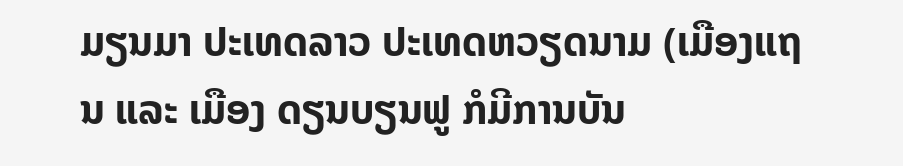ມຽນມາ ປະເທດລາວ ປະເທດຫວຽດນາມ (ເມືອງແຖນ ແລະ ເມືອງ ດຽນບຽນຟູ ກໍມີການບັນ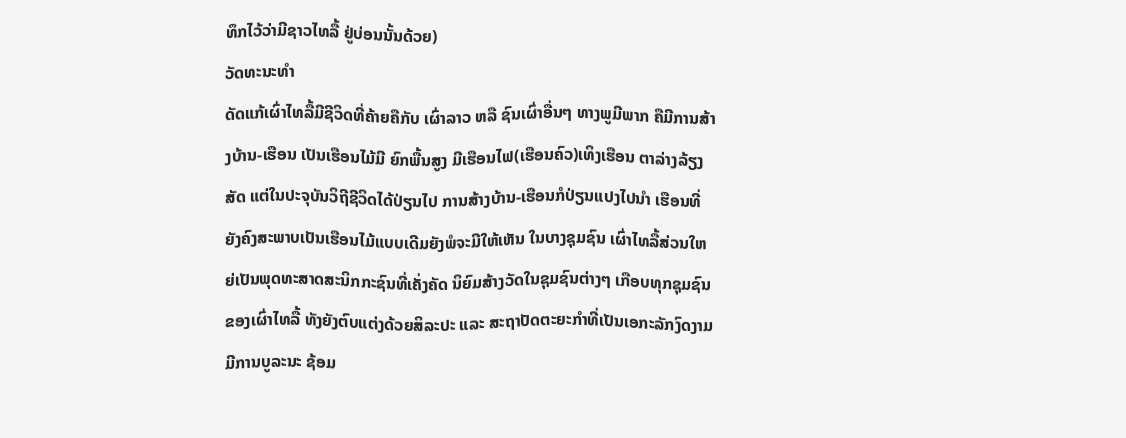ທຶກໄວ້ວ່າມີຊາວໄທລື້ ຢູ່ບ່ອນນັ້ນດ້ວຍ)
ວັດທະນະທຳ
ດັດແກ້ເຜົ່າໄທລື້ມີຊີວິດທີ່ຄ້າຍຄືກັບ ເຜົ່າລາວ ຫລື ຊົນເຜົ່າອື່ນໆ ທາງພູມີພາກ ຄືມີການສ້າງບ້ານ-ເຮືອນ ເປັນເຮືອນໄມ້ມີ ຍົກພື້ນສູງ ມີເຮືອນໄຟ(ເຮືອນຄົວ)ເທິງເຮືອນ ຕາລ່າງລ້ຽງສັດ ແຕ່ໃນປະຈຸບັນວິຖີຊີວິດໄດ້ປ່ຽນໄປ ການສ້າງບ້ານ-ເຮືອນກໍປ່ຽນແປງໄປນຳ ເຮືອນທີ່ຍັງຄົງສະພາບເປັນເຮືອນໄມ້ແບບເດີມຍັງພໍຈະມີໃຫ້ເຫັນ ໃນບາງຊຸມຊົນ ເຜົ່າໄທລື້ສ່ວນໃຫຍ່ເປັນພຸດທະສາດສະນິກກະຊົນທີ່ເຄັ່ງຄັດ ນິຍົມສ້າງວັດໃນຊຸມຊົນຕ່າງໆ ເກືອບທຸກຊຸມຊົນຂອງເຜົ່າໄທລື້ ທັງຍັງຕົບແຕ່ງດ້ວຍສິລະປະ ແລະ ສະຖາປັດຕະຍະກຳທີ່ເປັນເອກະລັກງົດງາມ ມີການບູລະນະ ຊ້ອມ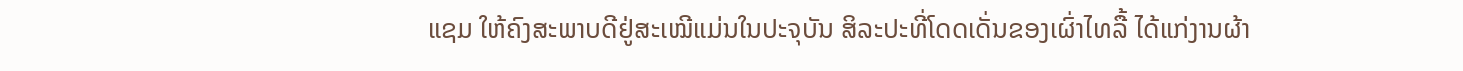ແຊມ ໃຫ້ຄົງສະພາບດີຢູ່ສະເໝີແມ່ນໃນປະຈຸບັນ ສິລະປະທີ່ໂດດເດັ່ນຂອງເຜົ່າໄທລື້ ໄດ້ແກ່ງານຜ້າ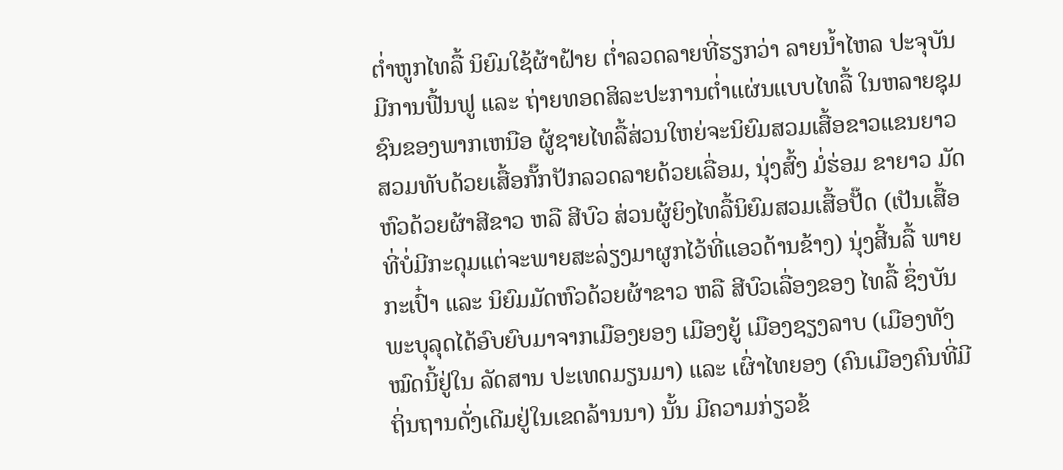ຕ່ຳຫູກໄທລື້ ນິຍົມໃຊ້ຜ້າຝ້າຍ ຕ່ຳລວດລາຍທີ່ຮຽກວ່າ ລາຍນ້ຳໄຫລ ປະຈຸບັນມີການຟື້ນຟູ ແລະ ຖ່າຍທອດສິລະປະການຕ່ຳແຜ່ນແບບໄທລື້ ໃນຫລາຍຊຸມຊົນຂອງພາກເຫນືອ ຜູ້ຊາຍໄທລື້ສ່ວນໃຫຍ່ຈະນິຍົມສວມເສື້ອຂາວແຂນຍາວ ສວມທັບດ້ວຍເສື້ອກັ໊ກປັກລວດລາຍດ້ວຍເລື່ອມ, ນຸ່ງສົ້ງ ມໍ່ຮ່ອມ ຂາຍາວ ມັດຫົວດ້ວຍຜ້າສີຂາວ ຫລື ສີບົວ ສ່ວນຜູ້ຍິງໄທລື້ນິຍົມສວມເສື້ອປັ໊ດ (ເປັນເສື້ອທີ່ບໍ່ມີກະດຸມແຕ່ຈະພາຍສະລ່ຽງມາຜູກໄວ້ທີ່ແອວດ້ານຂ້າງ) ນຸ່ງສີ້ນລື້ ພາຍກະເປົ໋າ ແລະ ນິຍົມມັດຫົວດ້ວຍຜ້າຂາວ ຫລື ສີບົວເລື່ອງຂອງ ໄທລື້ ຊຶ່ງບັນພະບຸລຸດໄດ້ອົບຍົບມາຈາກເມືອງຍອງ ເມືອງຍູ້ ເມືອງຊຽງລາບ (ເມືອງທັງໝົດນີ້ຢູ່ໃນ ລັດສານ ປະເທດມຽນມາ) ແລະ ເຜົ່າໄທຍອງ (ຄົນເມືອງຄົນທີ່ມີຖິ່ນຖານດັ່ງເດີມຢູ່ໃນເຂດລ້ານນາ) ນັ້ນ ມີຄວາມກ່ຽວຂ້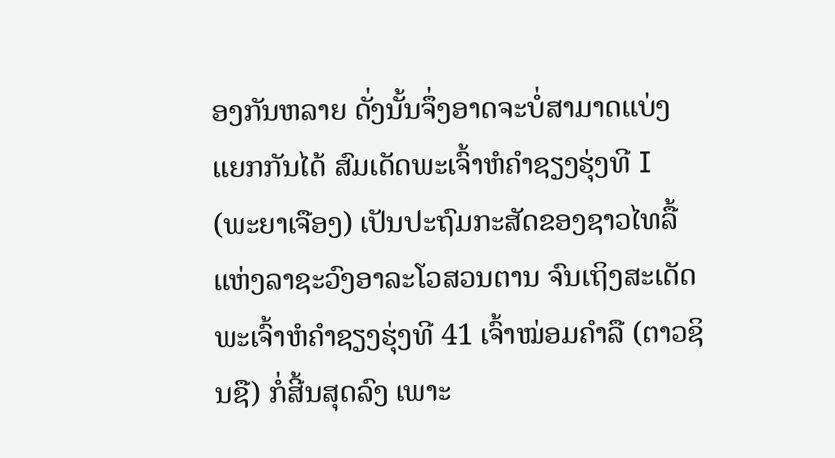ອງກັນຫລາຍ ດັ່ງນັ້ນຈຶ່ງອາດຈະບໍ່ສາມາດແບ່ງແຍກກັນໄດ້ ສົມເດັດພະເຈົ້າຫໍຄຳຊຽງຮຸ່ງທີ I (ພະຍາເຈືອງ) ເປັນປະຖົມກະສັດຂອງຊາວໄທລື້ ແຫ່ງລາຊະວົງອາລະໂວສວນຕານ ຈົນເຖິງສະເດັດພະເຈົ້າຫໍຄຳຊຽງຮຸ່ງທີ 41 ເຈົ້າໝ່ອມຄຳລື (ຕາວຊິນຊື) ກໍ່ສີ້ນສຸດລົງ ເພາະ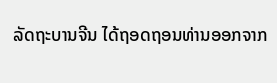ລັດຖະບານຈີນ ໄດ້ຖອດຖອນທ່ານອອກຈາກ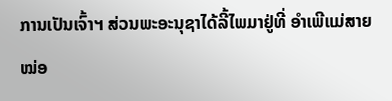ການເປັນເຈົ້າຯ ສ່ວນພະອະນຸຊາໄດ້ລີ້ໄພມາຢູ່ທີ່ ອຳເພີແມ່ສາຍ ໝ່ອ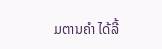ມຕານຄຳ ໄດ້ລີ້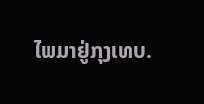ໄພມາຢູ່ກຸງເທບ.